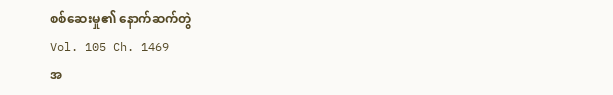စစ်ဆေးမှု၏ နောက်ဆက်တွဲ
Vol. 105 Ch. 1469
အ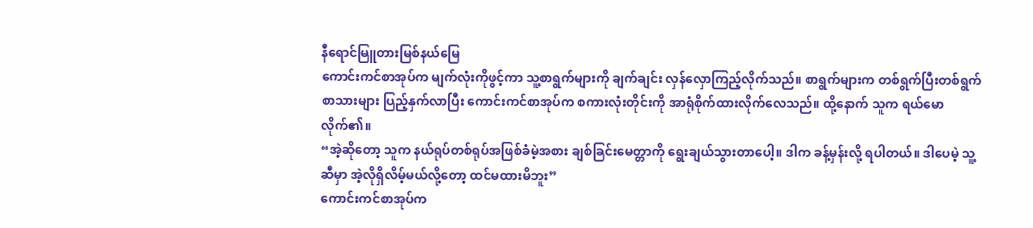နီရောင်မြူတားမြစ်နယ်မြေ
ကောင်းကင်စာအုပ်က မျက်လုံးကိုဖွင့်ကာ သူ့စာရွက်များကို ချက်ချင်း လှန်လှောကြည့်လိုက်သည်။ စာရွက်များက တစ်ရွက်ပြီးတစ်ရွက် စာသားများ ပြည့်နှက်လာပြီး ကောင်းကင်စာအုပ်က စကားလုံးတိုင်းကို အာရုံစိုက်ထားလိုက်လေသည်။ ထို့နောက် သူက ရယ်မောလိုက်၏။
“အဲ့ဆိုတော့ သူက နယ်ရုပ်တစ်ရုပ်အဖြစ်ခံမဲ့အစား ချစ်ခြင်းမေတ္တာကို ရွေးချယ်သွားတာပေါ့။ ဒါက ခန့်မှန်းလို့ ရပါတယ်။ ဒါပေမဲ့ သူ့ဆီမှာ အဲ့လိုရှိလိမ့်မယ်လို့တော့ ထင်မထားမိဘူး”
ကောင်းကင်စာအုပ်က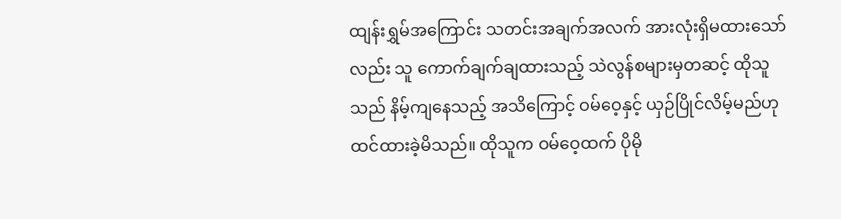ထျန်းရွှမ်အကြောင်း သတင်းအချက်အလက် အားလုံးရှိမထားသော်လည်း သူ ကောက်ချက်ချထားသည့် သဲလွန်စများမှတဆင့် ထိုသူသည် နိမ့်ကျနေသည့် အသိကြောင့် ဝမ်ဝေ့နှင့် ယှဉ်ပြိုင်လိမ့်မည်ဟု ထင်ထားခဲ့မိသည်။ ထိုသူက ဝမ်ဝေ့ထက် ပိုမို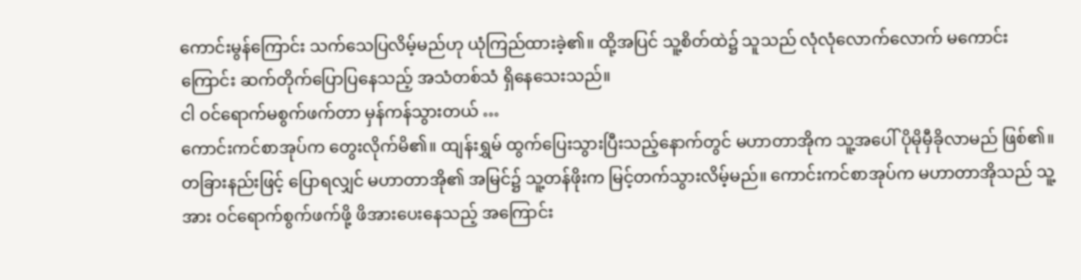ကောင်းမွန်ကြောင်း သက်သေပြလိမ့်မည်ဟု ယုံကြည်ထားခဲ့၏။ ထို့အပြင် သူ့စိတ်ထဲ၌ သူသည် လုံလုံလောက်လောက် မကောင်းကြောင်း ဆက်တိုက်ပြောပြနေသည့် အသံတစ်သံ ရှိနေသေးသည်။
ငါ ဝင်ရောက်မစွက်ဖက်တာ မှန်ကန်သွားတယ် …
ကောင်းကင်စာအုပ်က တွေးလိုက်မိ၏။ ထျန်းရွှမ် ထွက်ပြေးသွားပြီးသည့်နောက်တွင် မဟာတာအိုက သူ့အပေါ် ပိုမိုမှီခိုလာမည် ဖြစ်၏။ တခြားနည်းဖြင့် ပြောရလျှင် မဟာတာအို၏ အမြင်၌ သူ့တန်ဖိုးက မြင့်တက်သွားလိမ့်မည်။ ကောင်းကင်စာအုပ်က မဟာတာအိုသည် သူ့အား ဝင်ရောက်စွက်ဖက်ဖို့ ဖိအားပေးနေသည့် အကြောင်း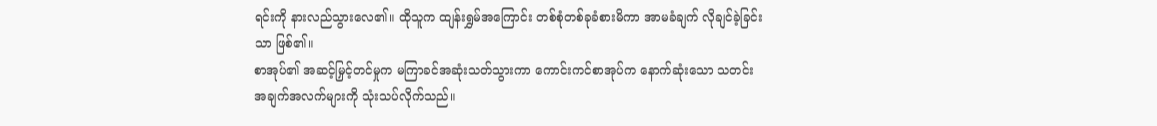ရင်းကို နားလည်သွားလေ၏။ ထိုသူက ထျန်းရွှမ်အကြောင်း တစ်စုံတစ်ခုခံစားမိကာ အာမခံချက် လိုချင်ခဲ့ခြင်းသာ ဖြစ်၏။
စာအုပ်၏ အဆင့်မြှင့်တင်မှုက မကြာခင်အဆုံးသတ်သွားကာ ကောင်းကင်စာအုပ်က နောက်ဆုံးသော သတင်းအချက်အလက်များကို သုံးသပ်လိုက်သည်။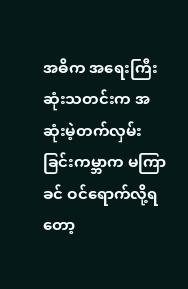အဓိက အရေးကြီးဆုံးသတင်းက အဆုံးမဲ့တက်လှမ်းခြင်းကမ္ဘာက မကြာခင် ဝင်ရောက်လို့ရတော့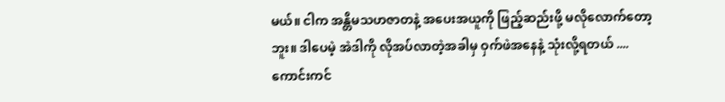မယ်။ ငါက အန္တိမသဟဇာတနဲ့ အပေးအယူကို ဖြည့်ဆည်းဖို့ မလိုလောက်တော့ဘူး။ ဒါပေမဲ့ အဲဒါကို လိုအပ်လာတဲ့အခါမှ ဝှက်ဖဲအနေနဲ့ သုံးလို့ရတယ် ....
ကောင်းကင်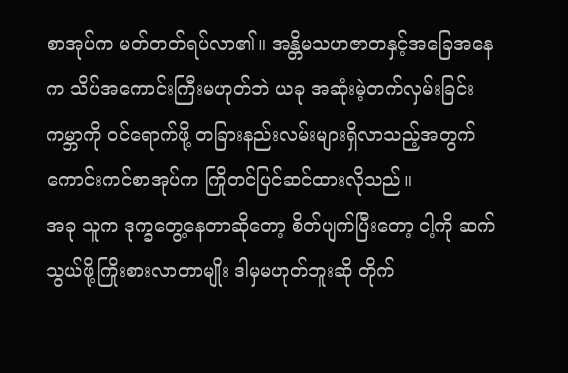စာအုပ်က မတ်တတ်ရပ်လာ၏။ အန္တိမသဟဇာတနှင့်အခြေအနေက သိပ်အကောင်းကြီးမဟုတ်ဘဲ ယခု အဆုံးမဲ့တက်လှမ်းခြင်းကမ္ဘာကို ဝင်ရောက်ဖို့ တခြားနည်းလမ်းများရှိလာသည့်အတွက် ကောင်းကင်စာအုပ်က ကြိုတင်ပြင်ဆင်ထားလိုသည်။
အခု သူက ဒုက္ခတွေ့နေတာဆိုတော့ စိတ်ပျက်ပြီးတော့ ငါ့ကို ဆက်သွယ်ဖို့ကြိုးစားလာတာမျိုး ဒါမှမဟုတ်ဘူးဆို တိုက်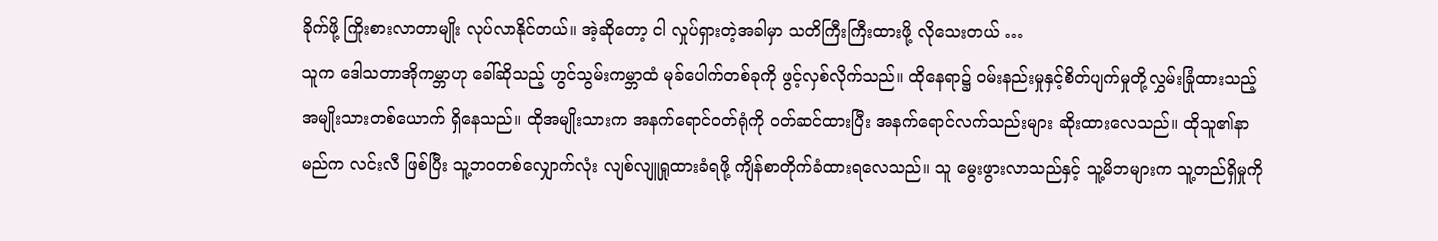ခိုက်ဖို့ ကြိုးစားလာတာမျိုး လုပ်လာနိုင်တယ်။ အဲ့ဆိုတော့ ငါ လှုပ်ရှားတဲ့အခါမှာ သတိကြီးကြီးထားဖို့ လိုသေးတယ် …
သူက ဒေါသတာအိုကမ္ဘာဟု ခေါ်ဆိုသည့် ဟွင်သွမ်းကမ္ဘာထံ မုခ်ပေါက်တစ်ခုကို ဖွင့်လှစ်လိုက်သည်။ ထိုနေရာ၌ ဝမ်းနည်းမှုနှင့်စိတ်ပျက်မှုတို့လွှမ်းခြုံထားသည့် အမျိုးသားတစ်ယောက် ရှိနေသည်။ ထိုအမျိုးသားက အနက်ရောင်ဝတ်ရုံကို ဝတ်ဆင်ထားပြီး အနက်ရောင်လက်သည်းများ ဆိုးထားလေသည်။ ထိုသူ၏နာမည်က လင်းလီ ဖြစ်ပြီး သူ့ဘဝတစ်လျှောက်လုံး လျစ်လျူရှုထားခံရဖို့ ကျိန်စာတိုက်ခံထားရလေသည်။ သူ မွေးဖွားလာသည်နှင့် သူ့မိဘများက သူ့တည်ရှိမှုကို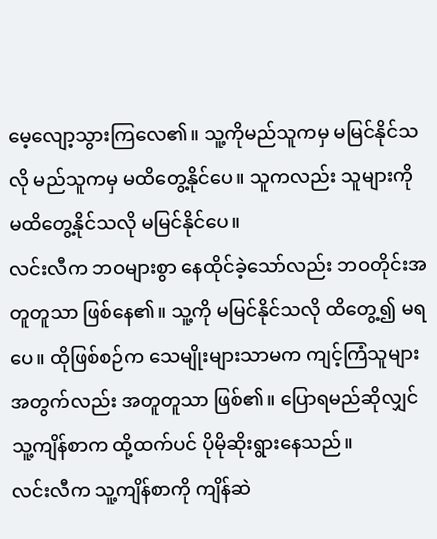မေ့လျော့သွားကြလေ၏။ သူ့ကိုမည်သူကမှ မမြင်နိုင်သလို မည်သူကမှ မထိတွေ့နိုင်ပေ။ သူကလည်း သူများကို မထိတွေ့နိုင်သလို မမြင်နိုင်ပေ။
လင်းလီက ဘဝများစွာ နေထိုင်ခဲ့သော်လည်း ဘဝတိုင်းအတူတူသာ ဖြစ်နေ၏။ သူ့ကို မမြင်နိုင်သလို ထိတွေ့၍ မရပေ။ ထိုဖြစ်စဉ်က သေမျိုးများသာမက ကျင့်ကြံသူများအတွက်လည်း အတူတူသာ ဖြစ်၏။ ပြောရမည်ဆိုလျှင် သူ့ကျိန်စာက ထို့ထက်ပင် ပိုမိုဆိုးရွားနေသည်။
လင်းလီက သူ့ကျိန်စာကို ကျိန်ဆဲ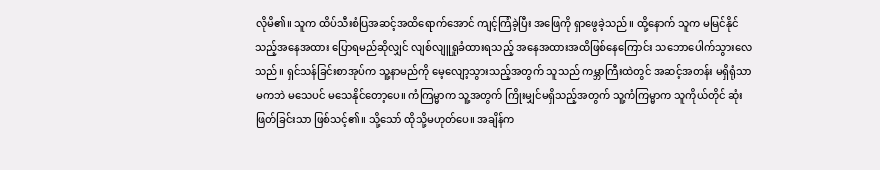လိုမိ၏။ သူက ထိပ်သီးစံပြအဆင့်အထိရောက်အောင် ကျင့်ကြံခဲ့ပြီး အဖြေကို ရှာဖွေခဲ့သည်။ ထို့နောက် သူက မမြင်နိုင်သည့်အနေအထား ပြောရမည်ဆိုလျှင် လျစ်လျူရှုခံထားရသည့် အနေအထားအထိဖြစ်နေကြောင်း သဘောပေါက်သွားလေသည်။ ရှင်သန်ခြင်းစာအုပ်က သူ့နာမည်ကို မေ့လျော့သွားသည့်အတွက် သူသည် ကမ္ဘာကြီးထဲတွင် အဆင့်အတန်း မရှိရုံသာမကဘဲ မသေပင် မသေနိုင်တော့ပေ။ ကံကြမ္မာက သူ့အတွက် ကြိုးမျှင်မရှိသည့်အတွက် သူ့ကံကြမ္မာက သူကိုယ်တိုင် ဆုံးဖြတ်ခြင်းသာ ဖြစ်သင့်၏။ သို့သော် ထိုသို့မဟုတ်ပေ။ အချိန်က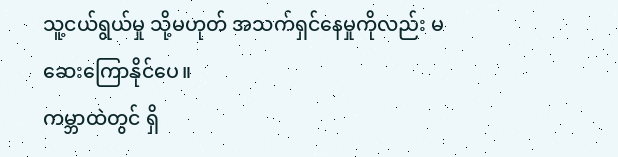သူ့ငယ်ရွယ်မှု သို့မဟုတ် အသက်ရှင်နေမှုကိုလည်း မဆေးကြောနိုင်ပေ။
ကမ္ဘာထဲတွင် ရှိ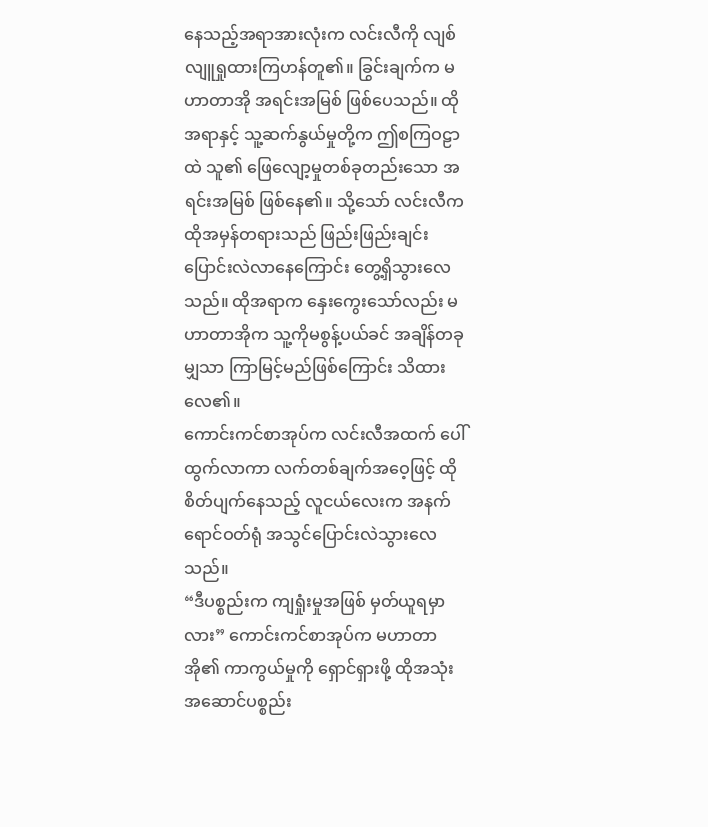နေသည့်အရာအားလုံးက လင်းလီကို လျစ်လျူရှုထားကြဟန်တူ၏။ ခြွင်းချက်က မဟာတာအို အရင်းအမြစ် ဖြစ်ပေသည်။ ထိုအရာနှင့် သူ့ဆက်နွယ်မှုတို့က ဤစကြဝဠာထဲ သူ၏ ဖြေလျော့မှုတစ်ခုတည်းသော အရင်းအမြစ် ဖြစ်နေ၏။ သို့သော် လင်းလီက ထိုအမှန်တရားသည် ဖြည်းဖြည်းချင်း ပြောင်းလဲလာနေကြောင်း တွေ့ရှိသွားလေသည်။ ထိုအရာက နှေးကွေးသော်လည်း မဟာတာအိုက သူ့ကိုမစွန့်ပယ်ခင် အချိန်တခုမျှသာ ကြာမြင့်မည်ဖြစ်ကြောင်း သိထားလေ၏။
ကောင်းကင်စာအုပ်က လင်းလီအထက် ပေါ်ထွက်လာကာ လက်တစ်ချက်အဝေ့ဖြင့် ထိုစိတ်ပျက်နေသည့် လူငယ်လေးက အနက်ရောင်ဝတ်ရုံ အသွင်ပြောင်းလဲသွားလေသည်။
“ဒီပစ္စည်းက ကျရှုံးမှုအဖြစ် မှတ်ယူရမှာလား” ကောင်းကင်စာအုပ်က မဟာတာအို၏ ကာကွယ်မှုကို ရှောင်ရှားဖို့ ထိုအသုံးအဆောင်ပစ္စည်း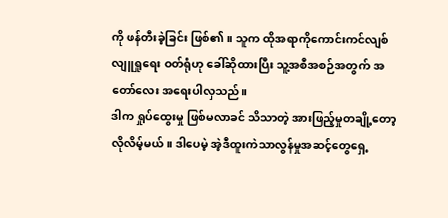ကို ဖန်တီးခဲ့ခြင်း ဖြစ်၏။ သူက ထိုအရာကိုကောင်းကင်လျစ်လျူရှုရေး ဝတ်ရုံဟု ခေါ်ဆိုထားပြီး သူ့အစီအစဉ်အတွက် အတော်လေး အရေးပါလှသည်။
ဒါက ရှုပ်ထွေးမှု ဖြစ်မလာခင် သိသာတဲ့ အားဖြည့်မှုတချို့တော့ လိုလိမ့်မယ်။ ဒါပေမဲ့ အဲ့ဒီထူးကဲသာလွန်မှုအဆင့်တွေရှေ့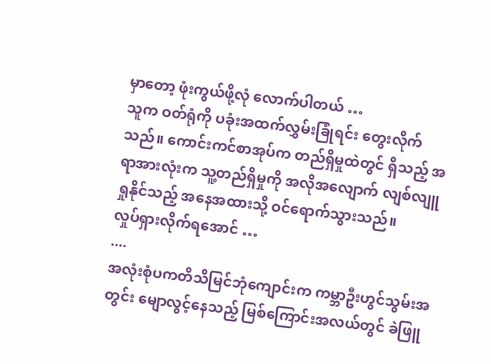မှာတော့ ဖုံးကွယ်ဖို့လုံ လောက်ပါတယ် …
သူက ဝတ်ရုံကို ပခုံးအထက်လွှမ်းခြုံရင်း တွေးလိုက်သည်။ ကောင်းကင်စာအုပ်က တည်ရှိမှုထဲတွင် ရှိသည့် အရာအားလုံးက သူ့တည်ရှိမှုကို အလိုအလျောက် လျစ်လျူရှုနိုင်သည့် အနေအထားသို့ ဝင်ရောက်သွားသည်။
လှုပ်ရှားလိုက်ရအောင် …
....
အလုံးစုံပကတိသိမြင်ဘုံကျောင်းက ကမ္ဘာဦးဟွင်သွမ်းအတွင်း မျောလွင့်နေသည့် မြစ်ကြောင်းအလယ်တွင် ခဲဖြူ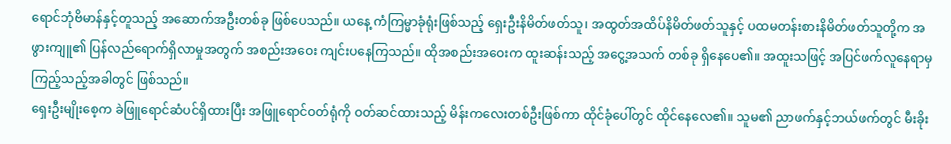ရောင်ဘုံဗိမာန်နှင့်တူသည့် အဆောက်အဦးတစ်ခု ဖြစ်ပေသည်။ ယနေ့ ကံကြမ္မာခုံရုံးဖြစ်သည့် ရှေးဦးနိမိတ်ဖတ်သူ၊ အထွတ်အထိပ်နိမိတ်ဖတ်သူနှင့် ပထမတန်းစားနိမိတ်ဖတ်သူတို့က အဖွားကျူ၏ ပြန်လည်ရောက်ရှိလာမှုအတွက် အစည်းအဝေး ကျင်းပနေကြသည်။ ထိုအစည်းအဝေးက ထူးဆန်းသည့် အငွေ့အသက် တစ်ခု ရှိနေပေ၏။ အထူးသဖြင့် အပြင်ဖက်လူနေရာမှ ကြည့်သည့်အခါတွင် ဖြစ်သည်။
ရှေးဦးမျိုးစေ့က ခဲဖြူရောင်ဆံပင်ရှိထားပြီး အဖြူရောင်ဝတ်ရုံကို ဝတ်ဆင်ထားသည့် မိန်းကလေးတစ်ဦးဖြစ်ကာ ထိုင်ခုံပေါ်တွင် ထိုင်နေလေ၏။ သူမ၏ ညာဖက်နှင့်ဘယ်ဖက်တွင် မီးခိုး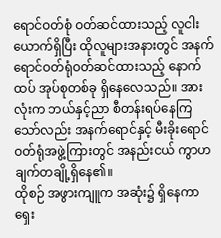ရောင်ဝတ်စုံ ဝတ်ဆင်ထားသည့် လူငါးယောက်ရှိပြီး ထိုလူများအနားတွင် အနက်ရောင်ဝတ်ရုံဝတ်ဆင်ထားသည့် နောက်ထပ် အုပ်စုတစ်ခု ရှိနေလေသည်။ အားလုံးက ဘယ်နှင့်ညာ စီတန်းရပ်နေကြသော်လည်း အနက်ရောင်နှင့် မီးခိုးရောင်ဝတ်ရုံအဖွဲ့ကြားတွင် အနည်းငယ် ကွာဟချက်တချို့ရှိနေ၏။
ထိုစဉ် အဖွားကျူက အဆုံး၌ ရှိနေကာ ရှေး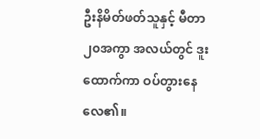ဦးနိမိတ်ဖတ်သူနှင့် မီတာ၂၀အကွာ အလယ်တွင် ဒူးထောက်ကာ ဝပ်တွားနေလေ၏။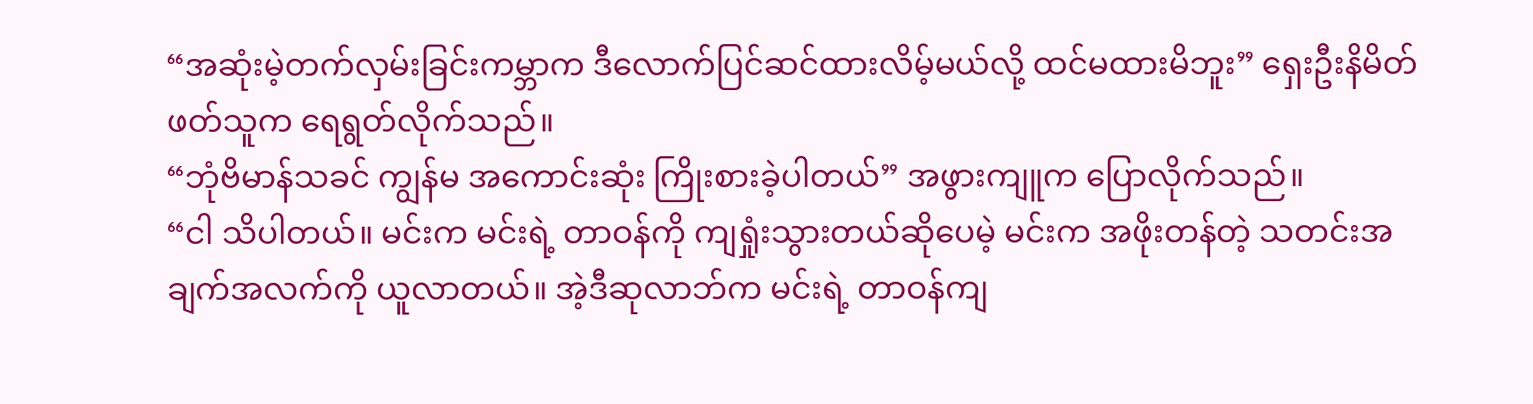“အဆုံးမဲ့တက်လှမ်းခြင်းကမ္ဘာက ဒီလောက်ပြင်ဆင်ထားလိမ့်မယ်လို့ ထင်မထားမိဘူး” ရှေးဦးနိမိတ်ဖတ်သူက ရေရွတ်လိုက်သည်။
“ဘုံဗိမာန်သခင် ကျွန်မ အကောင်းဆုံး ကြိုးစားခဲ့ပါတယ်” အဖွားကျူက ပြောလိုက်သည်။
“ငါ သိပါတယ်။ မင်းက မင်းရဲ့ တာဝန်ကို ကျရှုံးသွားတယ်ဆိုပေမဲ့ မင်းက အဖိုးတန်တဲ့ သတင်းအချက်အလက်ကို ယူလာတယ်။ အဲ့ဒီဆုလာဘ်က မင်းရဲ့ တာဝန်ကျ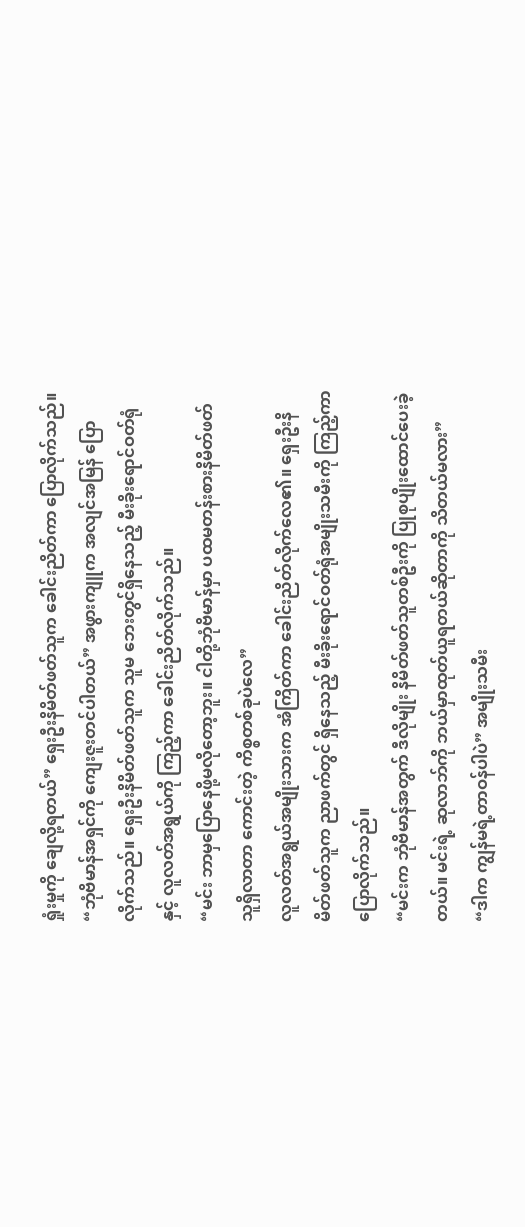ရှုံးမှုကို ချေလို့ရတယ်” ရှေးဦးနိမိတ်ဖတ်သူက ခေါင်းညိတ်ကာ ပြောလိုက်သည်။
“ဘုံဗိမာန်အရှင်ကို ကျေးဇူးတင်ပါတယ်” အဖွားကျူက အလျင်အမြန် ပြောလိုက်သည်။ ရှေးဦးနိမိတ်ဖတ်သူက သူမ ဘေးတွင်ရှိနေသည့် မီးခိုးရောင်ဝတ်ရုံနှင့် လူလတ်အရွယ်ကို ကြည့်ကာ ခေါင်းညိတ်လိုက်သည်။
“မင်း ဘာမှပြောနေဖို့မလိုတော့ဘူး။ ငါတို့ဘုံဗိမာန်မှာ ပထမတန်းစားနိမိတ်ဖတ်သူရှိလာတာ ကောင်းတဲ့ ကိစ္စတစ်ခုပဲလေ”
လူလတ်အရွယ်အမျိုးသားက အံကြိတ်ကာ ခေါင်းညိတ်လိုက်လေ၏။ ရှေးဦးနိမိတ်ဖတ်သူက ညာဖက်တွင် ရှိနေသည့် မီးခိုးရောင်ဝတ်ရုံအမျိုးသမီးကို ကြည့်ကာ ပြောလိုက်သည်။
“မင်းက ဘုံဗိမာန်အတွက် ဒီလိုမျိုး နိမိတ်ဖတ်သူတစ်ဦးကို ပြုစုပျိုးထောင်ပေးခဲ့တယ်။ မင်းရဲ့ ဆုလာဘ်ကို ဘယ်မှာထုတ်ယူရတယ်ဆိုတာကို သိတယ်မလား”
“ဒါက ကျွန်မရဲ့တာဝန်ပါပဲ” အမျိုးသမီး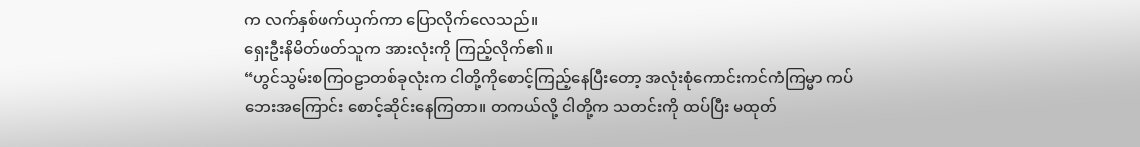က လက်နှစ်ဖက်ယှက်ကာ ပြောလိုက်လေသည်။
ရှေးဦးနိမိတ်ဖတ်သူက အားလုံးကို ကြည့်လိုက်၏။
“ဟွင်သွမ်းစကြဝဠာတစ်ခုလုံးက ငါတို့ကိုစောင့်ကြည့်နေပြီးတော့ အလုံးစုံကောင်းကင်ကံကြမ္မာ ကပ်ဘေးအကြောင်း စောင့်ဆိုင်းနေကြတာ။ တကယ်လို့ ငါတို့က သတင်းကို ထပ်ပြီး မထုတ်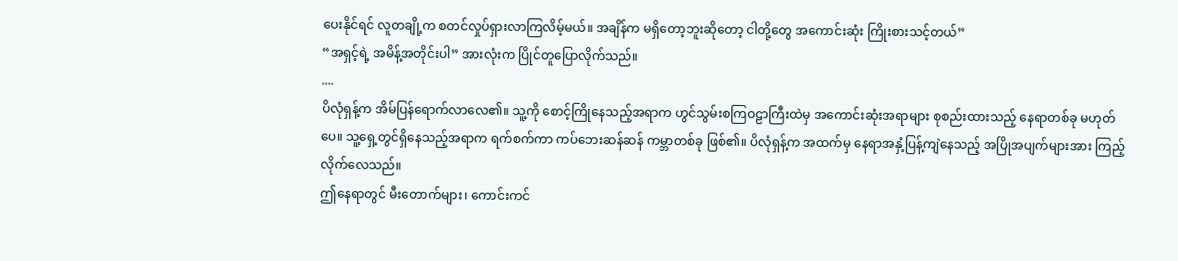ပေးနိုင်ရင် လူတချို့က စတင်လှုပ်ရှားလာကြလိမ့်မယ်။ အချိန်က မရှိတော့ဘူးဆိုတော့ ငါတို့တွေ အကောင်းဆုံး ကြိုးစားသင့်တယ်”
“အရှင့်ရဲ့ အမိန့်အတိုင်းပါ” အားလုံးက ပြိုင်တူပြောလိုက်သည်။
....
ပိလုံရှန့်က အိမ်ပြန်ရောက်လာလေ၏။ သူ့ကို စောင့်ကြိုနေသည့်အရာက ဟွင်သွမ်းစကြဝဠာကြီးထဲမှ အကောင်းဆုံးအရာများ စုစည်းထားသည့် နေရာတစ်ခု မဟုတ်ပေ။ သူ့ရှေ့တွင်ရှိနေသည့်အရာက ရက်စက်ကာ ကပ်ဘေးဆန်ဆန် ကမ္ဘာတစ်ခု ဖြစ်၏။ ပိလုံရှန့်က အထက်မှ နေရာအနှံ့ပြန့်ကျဲနေသည့် အပြိုအပျက်များအား ကြည့်လိုက်လေသည်။
ဤနေရာတွင် မီးတောက်များ၊ ကောင်းကင်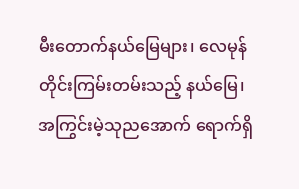မီးတောက်နယ်မြေများ၊ လေမုန်တိုင်းကြမ်းတမ်းသည့် နယ်မြေ၊ အကြွင်းမဲ့သုညအောက် ရောက်ရှိ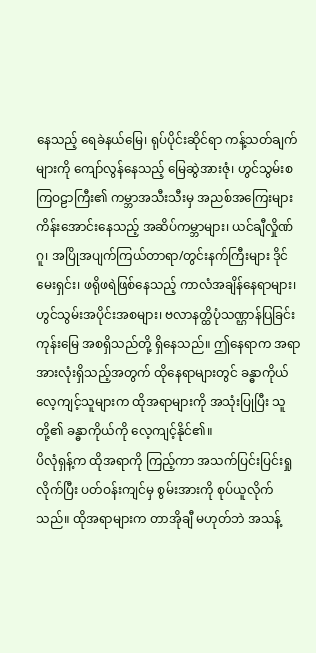နေသည့် ရေခဲနယ်မြေ၊ ရုပ်ပိုင်းဆိုင်ရာ ကန့်သတ်ချက်များကို ကျော်လွန်နေသည့် မြေဆွဲအားဇုံ၊ ဟွင်သွမ်းစကြဝဠာကြီး၏ ကမ္ဘာအသီးသီးမှ အညစ်အကြေးများ ကိန်းအောင်းနေသည့် အဆိပ်ကမ္ဘာများ၊ ယင်ချီလှိုဏ်ဂူ၊ အပြိုအပျက်ကြယ်တာရာ/တွင်းနက်ကြီးများ ဒိုင်မေးရှင်း၊ ဖရိုဖရဲဖြစ်နေသည့် ကာလံအချိန်နေရာများ၊ ဟွင်သွမ်းအပိုင်းအစများ၊ ဗလာနတ္ထိပုံသဏ္ဌာန်ပြခြင်းကုန်းမြေ အစရှိသည်တို့ ရှိနေသည်။ ဤနေရာက အရာအားလုံးရှိသည့်အတွက် ထိုနေရာများတွင် ခန္ဓာကိုယ်လေ့ကျင့်သူများက ထိုအရာများကို အသုံးပြုပြီး သူတို့၏ ခန္ဓာကိုယ်ကို လေ့ကျင့်နိုင်၏။
ပိလုံရှန့်က ထိုအရာကို ကြည့်ကာ အသက်ပြင်းပြင်းရှုလိုက်ပြီး ပတ်ဝန်းကျင်မှ စွမ်းအားကို စုပ်ယူလိုက်သည်။ ထိုအရာများက တာအိုချီ မဟုတ်ဘဲ အသန့်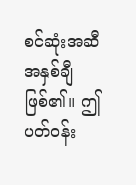စင်ဆုံးအဆီအနှစ်ချီ ဖြစ်၏။ ဤပတ်ဝန်း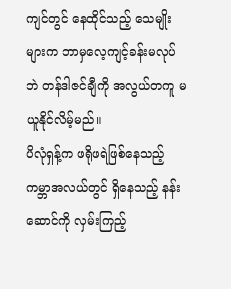ကျင်တွင် နေထိုင်သည့် သေမျိုးများက ဘာမှလေ့ကျင့်ခန်းမလုပ်ဘဲ တန်ဒါဇင်ချီကို အလွယ်တကူ မ ယူနိုင်လိမ့်မည်။
ပိလုံရှန့်က ဖရိုဖရဲဖြစ်နေသည့် ကမ္ဘာအလယ်တွင် ရှိနေသည့် နန်းဆောင်ကို လှမ်းကြည့်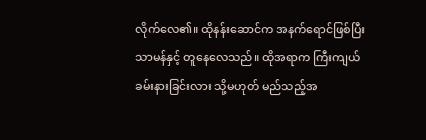လိုက်လေ၏။ ထိုနန်းဆောင်က အနက်ရောင်ဖြစ်ပြီး သာမန်နှင့် တူနေလေသည်။ ထိုအရာက ကြီးကျယ်ခမ်းနားခြင်းလား သို့မဟုတ် မည်သည့်အ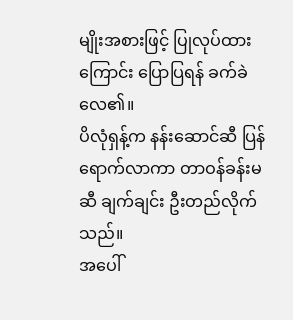မျိုးအစားဖြင့် ပြုလုပ်ထားကြောင်း ပြောပြရန် ခက်ခဲလေ၏။
ပိလုံရှန့်က နန်းဆောင်ဆီ ပြန်ရောက်လာကာ တာဝန်ခန်းမဆီ ချက်ချင်း ဦးတည်လိုက်သည်။
အပေါ်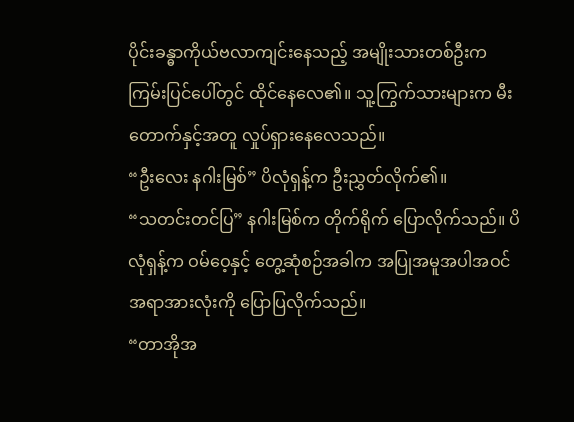ပိုင်းခန္ဓာကိုယ်ဗလာကျင်းနေသည့် အမျိုးသားတစ်ဦးက ကြမ်းပြင်ပေါ်တွင် ထိုင်နေလေ၏။ သူ့ကြွက်သားများက မီးတောက်နှင့်အတူ လှုပ်ရှားနေလေသည်။
“ဦးလေး နဂါးမြစ်” ပိလုံရှန့်က ဦးညွှတ်လိုက်၏။
“သတင်းတင်ပြ” နဂါးမြစ်က တိုက်ရိုက် ပြောလိုက်သည်။ ပိလုံရှန့်က ဝမ်ဝေ့နှင့် တွေ့ဆုံစဉ်အခါက အပြုအမူအပါအဝင် အရာအားလုံးကို ပြောပြလိုက်သည်။
“တာအိုအ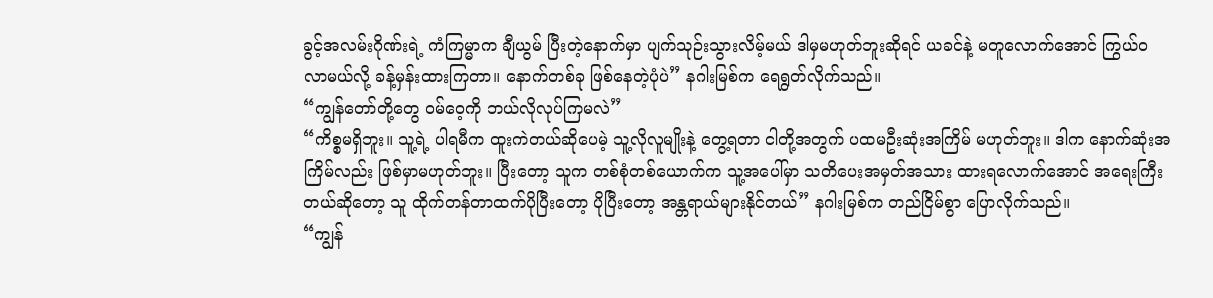ခွင့်အလမ်းဂိုဏ်းရဲ့ ကံကြမ္မာက ချီယွမ် ပြီးတဲ့နောက်မှာ ပျက်သုဉ်းသွားလိမ့်မယ် ဒါမှမဟုတ်ဘူးဆိုရင် ယခင်နဲ့ မတူလောက်အောင် ကြွယ်ဝလာမယ်လို့ ခန့်မှန်းထားကြတာ။ နောက်တစ်ခု ဖြစ်နေတဲ့ပုံပဲ” နဂါးမြစ်က ရေရွတ်လိုက်သည်။
“ကျွန်တော်တို့တွေ ဝမ်ဝေ့ကို ဘယ်လိုလုပ်ကြမလဲ”
“ကိစ္စမရှိဘူး။ သူ့ရဲ့ ပါရမီက ထူးကဲတယ်ဆိုပေမဲ့ သူ့လိုလူမျိုးနဲ့ တွေ့ရတာ ငါတို့အတွက် ပထမဦးဆုံးအကြိမ် မဟုတ်ဘူး။ ဒါက နောက်ဆုံးအကြိမ်လည်း ဖြစ်မှာမဟုတ်ဘူး။ ပြီးတော့ သူက တစ်စုံတစ်ယောက်က သူ့အပေါ်မှာ သတိပေးအမှတ်အသား ထားရလောက်အောင် အရေးကြီးတယ်ဆိုတော့ သူ ထိုက်တန်တာထက်ပိုပြီးတော့ ပိုပြီးတော့ အန္တရာယ်များနိုင်တယ်” နဂါးမြစ်က တည်ငြိမ်စွာ ပြောလိုက်သည်။
“ကျွန်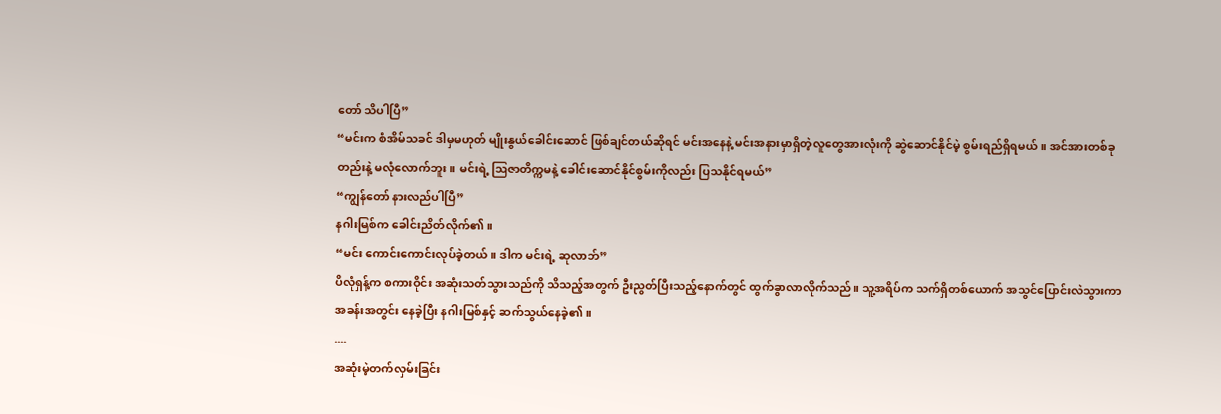တော် သိပါပြီ”
“မင်းက စံအိမ်သခင် ဒါမှမဟုတ် မျိုးနွယ်ခေါင်းဆောင် ဖြစ်ချင်တယ်ဆိုရင် မင်းအနေနဲ့ မင်းအနားမှာရှိတဲ့လူတွေအားလုံးကို ဆွဲဆောင်နိုင်မဲ့ စွမ်းရည်ရှိရမယ်။ အင်အားတစ်ခုတည်းနဲ့ မလုံလောက်ဘူး။ မင်းရဲ့ ဩဇာတိက္ကမနဲ့ ခေါင်းဆောင်နိုင်စွမ်းကိုလည်း ပြသနိုင်ရမယ်”
“ကျွန်တော် နားလည်ပါပြီ”
နဂါးမြစ်က ခေါင်းညိတ်လိုက်၏။
“မင်း ကောင်းကောင်းလုပ်ခဲ့တယ်။ ဒါက မင်းရဲ့ ဆုလာဘ်”
ပိလုံရှန့်က စကားဝိုင်း အဆုံးသတ်သွားသည်ကို သိသည့်အတွက် ဦးညွတ်ပြီးသည့်နောက်တွင် ထွက်ခွာလာလိုက်သည်။ သူ့အရိပ်က သက်ရှိတစ်ယောက် အသွင်ပြောင်းလဲသွားကာ အခန်းအတွင်း နေခဲ့ပြီး နဂါးမြစ်နှင့် ဆက်သွယ်နေခဲ့၏။
....
အဆုံးမဲ့တက်လှမ်းခြင်း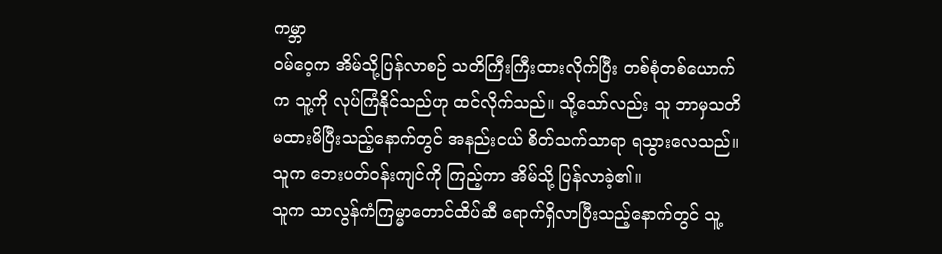ကမ္ဘာ
ဝမ်ဝေ့က အိမ်သို့ပြန်လာစဉ် သတိကြီးကြီးထားလိုက်ပြီး တစ်စုံတစ်ယောက်က သူ့ကို လုပ်ကြံနိုင်သည်ဟု ထင်လိုက်သည်။ သို့သော်လည်း သူ ဘာမှသတိမထားမိပြီးသည့်နောက်တွင် အနည်းငယ် စိတ်သက်သာရာ ရသွားလေသည်။ သူက ဘေးပတ်ဝန်းကျင်ကို ကြည့်ကာ အိမ်သို့ ပြန်လာခဲ့၏။
သူက သာလွန်ကံကြမ္မာတောင်ထိပ်ဆီ ရောက်ရှိလာပြီးသည့်နောက်တွင် သူ့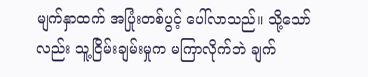မျက်နှာထက် အပြုံးတစ်ပွင့် ပေါ်လာသည်။ သို့သော်လည်း သူ့ငြိမ်းချမ်းမှုက မကြာလိုက်ဘဲ ချက်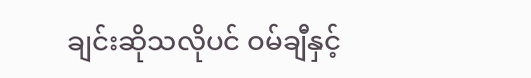ချင်းဆိုသလိုပင် ဝမ်ချီနှင့်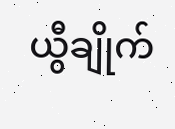ယွီချိုက်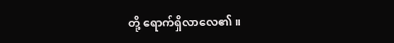တို့ ရောက်ရှိလာလေ၏။